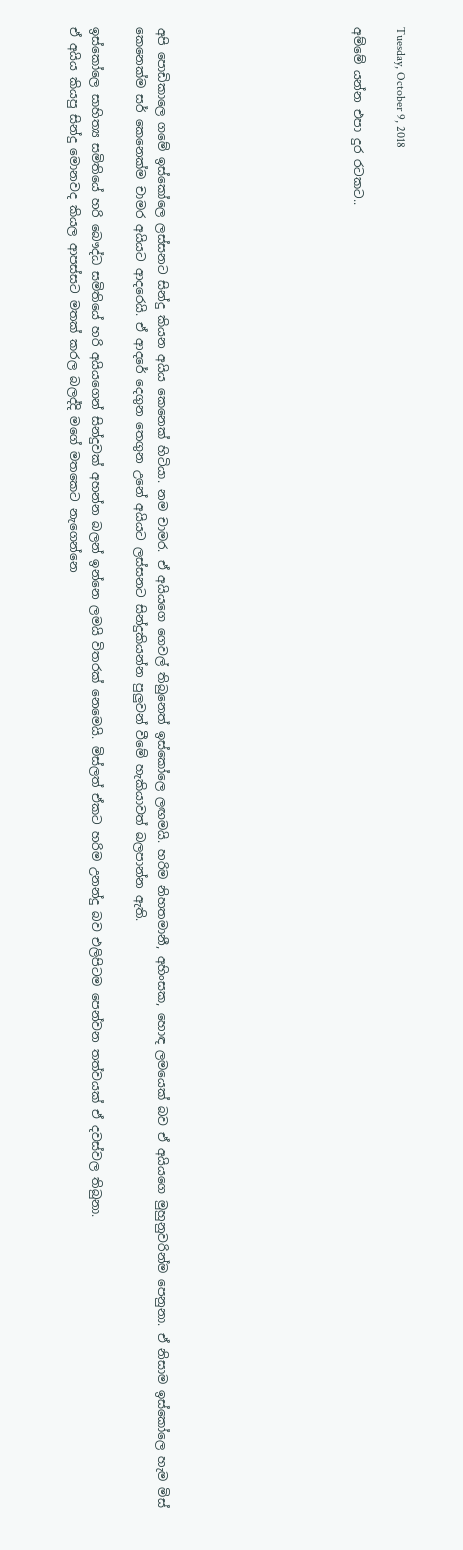Tuesday, October 9, 2018

අම්මේ යන්න එපා දුර රටකට..








අපි පොඩිකාලෙ ගමේ ඉස්කෝලෙ ලස්සනට සින්දු කියන අයිය කෙනෙක් හිටියා. නම චාමර. ඒ අයියගෙ ගෙවල් තිබුනෙත් ඉස්කෝලෙ ලඟමයි. හරිම නිහතමානී, අහිංසක, හොඳ ලමයෙක් බව ඒ අයියගෙ මුහුනුවරින්ම පෙනුනා. ඒ නිසාම ඉස්කෝලෙ හැම මිස් කෙනෙක්ම සර් කෙනෙක්ම චාමර අයියට ආදරෙයි. ඒ ආදරේ දෙගුන තෙගුන උනේ අයියට ලස්සනට සින්දුකියන්න පුලුවන් වීමේ හැකියාවත් බලපාන්න ඇති.

ඉස්කෝලෙ සාහිත්‍ය සමිතියේ හරි බෞද්ධ සමිතියේ හරි අයියගෙන් සින්දුවක් අහන්න බලන් ඉන්නෙ ලමයි විතරක් නෙමෙයි. මිස්ලත් ඒකට හරිම උනන්දු බව එලිපිටම පෙන්වන තත්වයක් ඒ දවස්වල තිබුනා.
ඒ අයිය කියපු සින්දු මොනවද කියල ආපස්සට මතක් කරල බලද්දි මගේ මතකෙට නැගෙන්නෙ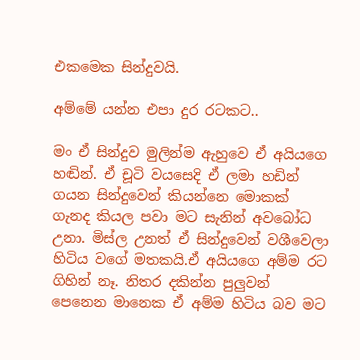එකමෙක සින්දුවයි.

අම්මේ යන්න එපා දුර රටකට..

මං ඒ සින්දුව මුලින්ම ඇහුවෙ ඒ අයියගෙ හඬින්. ඒ චූටි වයසෙදි ඒ ලමා හඩින් ගයන සින්දුවෙන් කියන්නෙ මොකක් ගැනද කියල පවා මට සැනින් අවබෝධ උනා. මිස්ල උනත් ඒ සින්දුවෙන් වශීවෙලා හිටිය වගේ මතකයි.ඒ අයියගෙ අම්ම රට ගිහින් නෑ. නිතර දකින්න පුලුවන් පෙනෙන මානෙක ඒ අම්ම හිටිය බව මට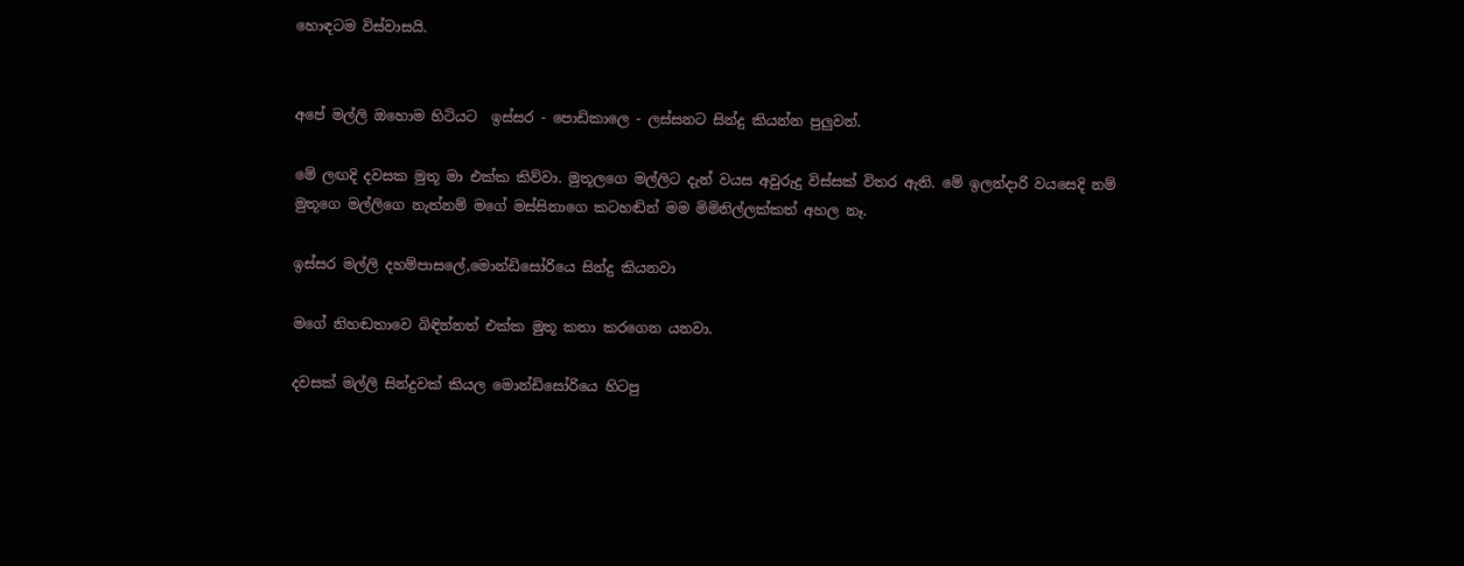හොඳටම විස්වාසයි.


අපේ මල්ලි ඔහොම හිටියට  ඉස්සර - පොඩිකාලෙ - ලස්සනට සින්දු කියන්න පුලුවන්.

මේ ලඟදි දවසක මුතූ මා එක්ක කිව්වා. මුතූලගෙ මල්ලිට දැන් වයස අවුරුදු විස්සක් විතර ඇති. මේ ඉලන්දාරි වයසෙදි නම් මුතූගෙ මල්ලිගෙ නැත්නම් මගේ මස්සිනාගෙ කටහඬින් මම මිමිනිල්ලක්කත් අහල නෑ.

ඉස්සර මල්ලි දහම්පාසලේ,මොන්ඩිසෝරියෙ සින්දු කියනවා

මගේ නිහඬතාවෙ බිඳින්නත් එක්ක මුතූ කතා කරගෙන යනවා.

දවසක් මල්ලි සින්දුවක් කියල මොන්ඩිසෝරියෙ හිටපු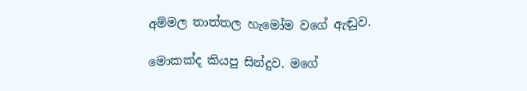අම්මල තාත්තල හැමෝම වගේ ඇඬුව.

මොකක්ද කියපු සින්දුව. මගේ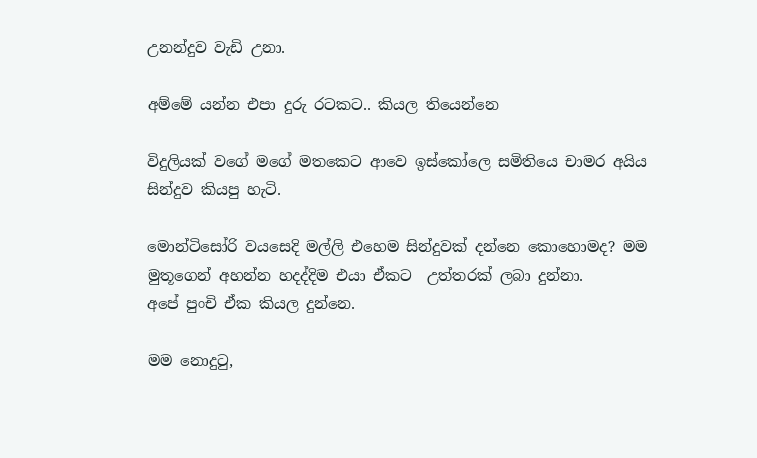උනන්දුව වැඩි උනා.

අම්මේ යන්න එපා දුරු රටකට.. කියල තියෙන්නෙ

විදුලියක් වගේ මගේ මතකෙට ආවෙ ඉස්කෝලෙ සමිතියෙ චාමර අයිය සින්දුව කියපු හැටි.

මොන්ටිසෝරි වයසෙදි මල්ලි එහෙම සින්දුවක් දන්නෙ කොහොමද? මම මුතූගෙන් අහන්න හදද්දිම එයා ඒකට  උත්තරක් ලබා දුන්නා.
අපේ පුංචි ඒක කියල දුන්නෙ.

මම නොදුටු,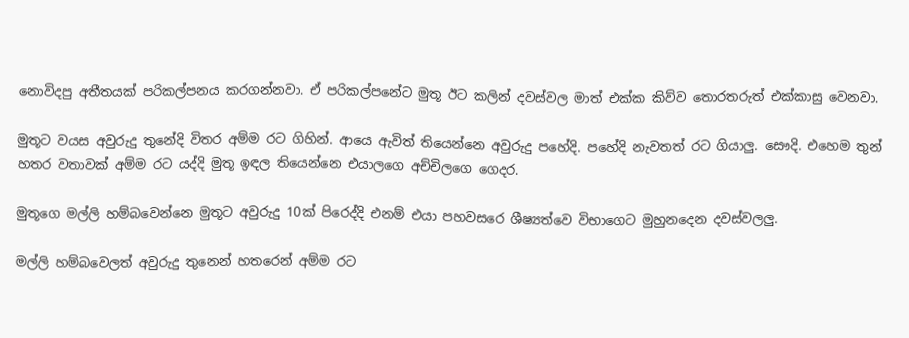නොවිදපු අතීතයක් පරිකල්පනය කරගන්නවා. ඒ පරිකල්පනේට මුතූ ඊට කලින් දවස්වල මාත් එක්ක කිව්ව තොරතරුත් එක්කාසු වෙනවා.

මුතූට වයස අවුරුදු තුනේදි විතර අම්ම රට ගිහින්. ආයෙ ඇවිත් තියෙන්නෙ අවුරුදු පහේදි. පහේදි නැවතත් රට ගියාලු. සෞදි. එහෙම තුන් හතර වතාවක් අම්ම රට යද්දි මුතූ ඉඳල තියෙන්නෙ එයාලගෙ අච්චිලගෙ ගෙදර.

මුතූගෙ මල්ලි හම්බවෙන්නෙ මුතූට අවුරුදු 10ක් පිරෙද්දි එනම් එයා පහවසරෙ ශීෂ්‍යත්වෙ විභාගෙට මුහුනදෙන දවස්වලලු.

මල්ලි හම්බවෙලත් අවුරුදු තුනෙන් හතරෙන් අම්ම රට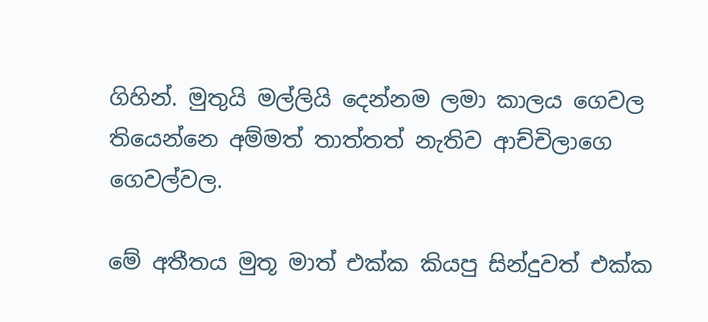ගිහින්. මුතුයි මල්ලියි දෙන්නම ලමා කාලය ගෙවල තියෙන්නෙ අම්මත් තාත්තත් නැතිව ආච්චිලාගෙ ගෙවල්වල.

මේ අතීතය මුතූ මාත් එක්ක කියපු සින්දුවත් එක්ක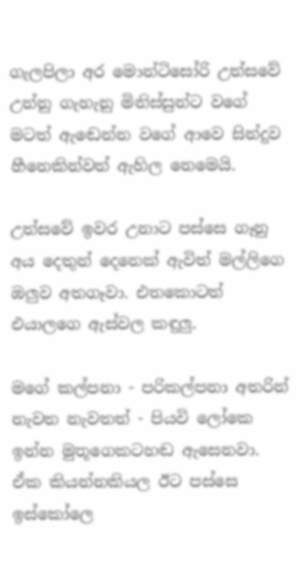ගැලපිලා අර මොන්ටිසෝරි උත්සවේ උන්නු ගැහැනු මිනිස්සුන්ට වගේ මටත් ඇඬෙන්න වගේ ආවෙ සින්දුව හීනෙකින්වත් ඇහිල නෙමෙයි.

උත්සවේ ඉවර උනාට පස්සෙ ගෑනු අය දෙතුන් දෙනෙක් ඇවිත් මල්ලිගෙ ඔලුව අතගෑවා. එතකොටත් එයාලගෙ ඇස්වල කඳුලු.

මගේ කල්පනා - පරිකල්පනා අතරින් නැවත නැවතත් - පියවි ලෝකෙ ඉන්න මුතූගෙකටහඬ ඇසෙනවා.
ඒක කියන්නකියල ඊට පස්සෙ ඉස්කෝලෙ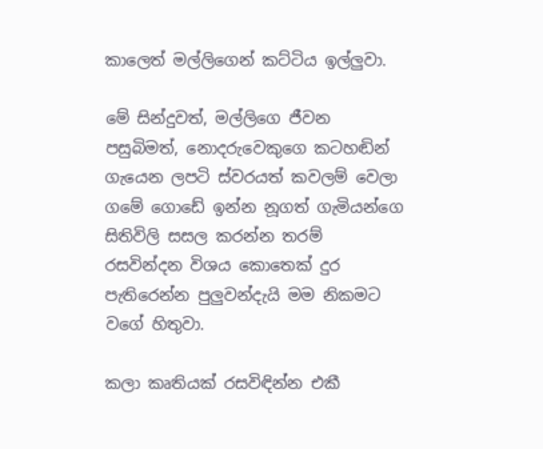කාලෙත් මල්ලිගෙන් කට්ටිය ඉල්ලුවා.

මේ සින්දුවත්, මල්ලිගෙ ජීවන පසුබිමත්, නොදරුවෙකුගෙ කටහඬින් ගැයෙන ලපටි ස්වරයත් කවලම් වෙලා ගමේ ගොඩේ ඉන්න නූගත් ගැමියන්ගෙ සිතිවිලි සසල කරන්න තරම් රසවින්දන විශය කොතෙක් දුර පැතිරෙන්න පුලුවන්දැයි මම නිකමට වගේ හිතුවා.

කලා කෘතියක් රසවිඳින්න එකී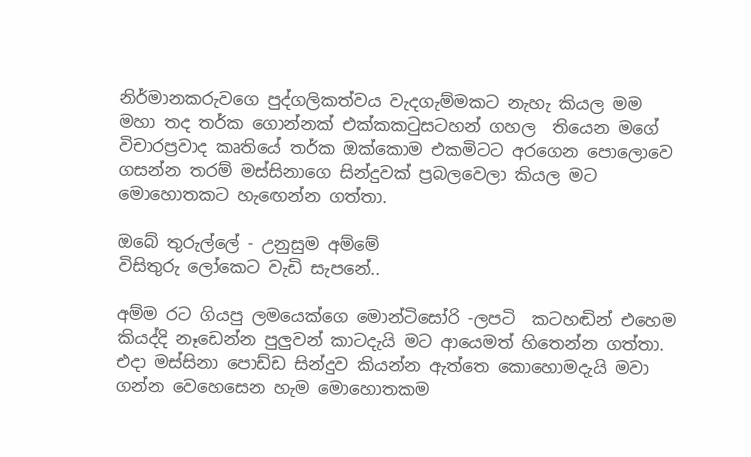නිර්මානකරුවගෙ පුද්ගලිකත්වය වැදගැම්මකට නැහැ කියල මම මහා තද තර්ක ගොන්නක් එක්කකටුසටහන් ගහල  තියෙන මගේ  විචාරප්‍රවාද කෘතියේ තර්ක ඔක්කොම එකමිටට අරගෙන පොලොවෙ ගසන්න තරම් මස්සිනාගෙ සින්දුවක් ප්‍රබලවෙලා කියල මට මොහොතකට හැඟෙන්න ගත්තා.

ඔබේ තුරුල්ලේ - උනුසුම අම්මේ
විසිතුරු ලෝකෙට වැඩි සැපනේ..

අම්ම රට ගියපු ලමයෙක්ගෙ මොන්ටිසෝරි -ලපටි  කටහඬින් එහෙම කියද්දි නෑඩෙන්න පුලුවන් කාටදැයි මට ආයෙමත් හිතෙන්න ගත්තා. එදා මස්සිනා පොඩ්ඩ සින්දුව කියන්න ඇත්තෙ කොහොමදැයි මවා ගන්න වෙහෙසෙන හැම මොහොතකම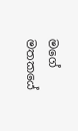මගේ මතකයේ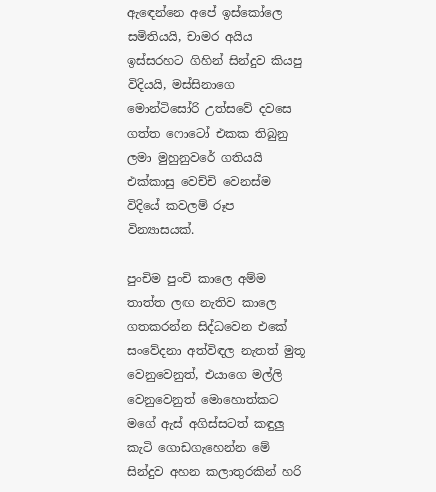ඇඳෙන්නෙ අපේ ඉස්කෝලෙ සමිතියයි, චාමර අයිය ඉස්සරහට ගිහින් සින්දුව කියපු විදියයි, මස්සිනාගෙ මොන්ටිසෝරි උත්සවේ දවසෙ ගත්ත ෆොටෝ එකක තිබුනු ලමා මුහුනුවරේ ගතියයි එක්කාසු වෙච්චි වෙනස්ම විදියේ කවලම් රූප වින්‍යාසයක්.

පුංචිම පුංචි කාලෙ අම්ම තාත්ත ලඟ නැතිව කාලෙ ගතකරන්න සිද්ධවෙන එකේ සංවේදනා අත්විඳල නැතත් මුතූ වෙනුවෙනුත්, එයාගෙ මල්ලි වෙනුවෙනුත් මොහොත්කට මගේ ඇස් අගිස්සටත් කඳුලු කැටි ගොඩගැහෙන්න මේ සින්දුව අහන කලාතුරකින් හරි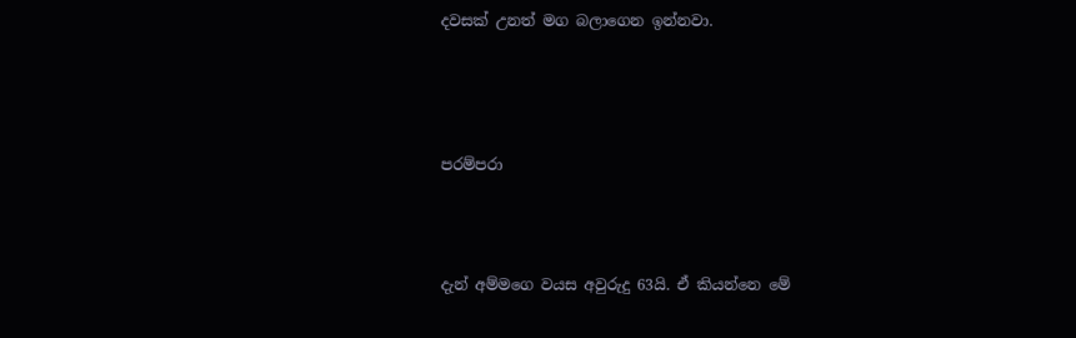දවසක් උනත් මග බලාගෙන ඉන්නවා.





පරම්පරා




දැන් අම්මගෙ වයස අවුරුදු 63යි. ඒ කියන්නෙ මේ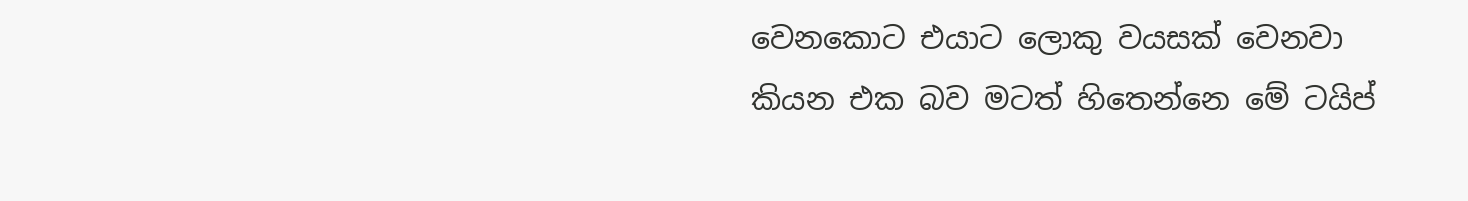වෙනකොට එයාට ලොකු වයසක් වෙනවා කියන එක බව මටත් හිතෙන්නෙ මේ ටයිප්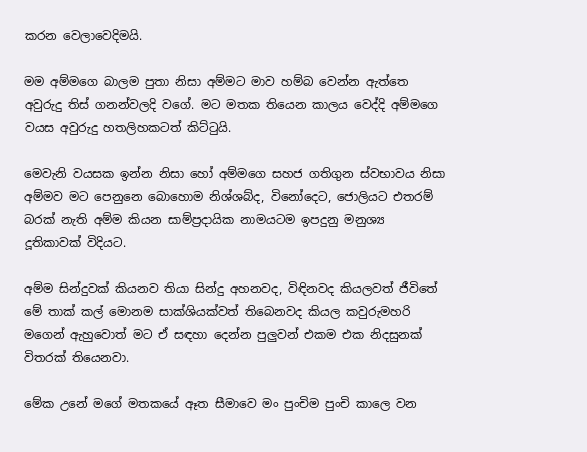කරන වෙලාවෙදිමයි.

මම අම්මගෙ බාලම පුතා නිසා අම්මට මාව හම්බ වෙන්න ඇත්තෙ අවුරුදු තිස් ගනන්වලදි වගේ. මට මතක තියෙන කාලය වෙද්දි අම්මගෙ වයස අවුරුදු හතලිහකටත් කිට්ටුයි.

මෙවැනි වයසක ඉන්න නිසා හෝ අම්මගෙ සහජ ගතිගුන ස්වභාවය නිසා අම්මව මට පෙනුනෙ බොහොම නිශ්ශබ්ද, විනෝදෙට, ජොලියට එතරම් බරක් නැති අම්ම කියන සාම්ප්‍රදායික නාමයටම ඉපදුනු මනුශ්‍ය දූතිකාවක් විදියට.

අම්ම සින්දුවක් කියනව තියා සින්දු අහනවද, විඳිනවද කියලවත් ජීවිතේ මේ තාක් කල් මොනම සාක්ශියක්වත් තිබෙනවද කියල කවුරුමහරි මගෙන් ඇහුවොත් මට ඒ සඳහා දෙන්න පුලුවන් එකම එක නිදසුනක් විතරක් තියෙනවා.

මේක උනේ මගේ මතකයේ ඈත සීමාවෙ මං පුංචිම පුංචි කාලෙ වන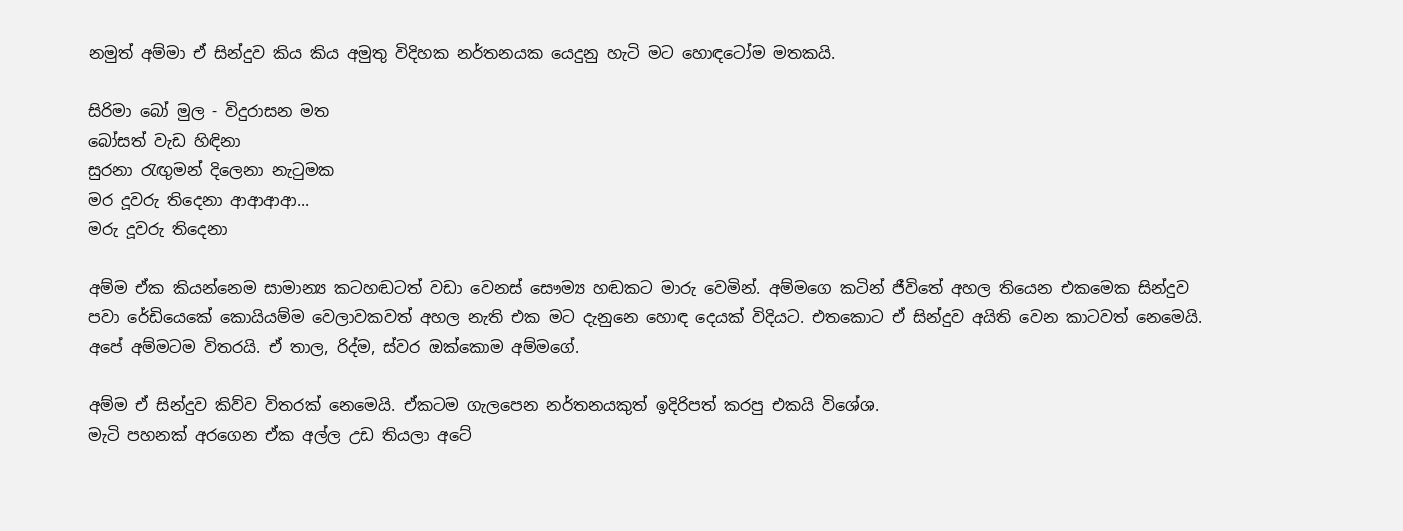නමුත් අම්මා ඒ සින්දුව කිය කිය අමුතු විදිහක නර්තනයක යෙදුනු හැටි මට හොඳටෝම මතකයි.

සිරිමා බෝ මුල - විදුරාසන මත
බෝසත් වැඩ හිඳිනා
සුරනා රැඟුමන් දිලෙනා නැටුමක
මර දූවරු තිදෙනා ආආආආ...
මරු දූවරු තිදෙනා

අම්ම ඒක කියන්නෙම සාමාන්‍ය කටහඬටත් වඩා වෙනස් සෞම්‍ය හඬකට මාරු වෙමින්. අම්මගෙ කටින් ජීවිතේ අහල තියෙන එකමෙක සින්දුව පවා රේඩියෙකේ කොයියම්ම වෙලාවකවත් අහල නැති එක මට දැනුනෙ හොඳ දෙයක් විදියට. එතකොට ඒ සින්දුව අයිති වෙන කාටවත් නෙමෙයි. අපේ අම්මටම විතරයි. ඒ තාල, රිද්ම, ස්වර ඔක්කොම අම්මගේ.

අම්ම ඒ සින්දුව කිව්ව විතරක් නෙමෙයි. ඒකටම ගැලපෙන නර්තනයකුත් ඉදිරිපත් කරපු එකයි විශේශ.
මැටි පහනක් අරගෙන ඒක අල්ල උඩ තියලා අටේ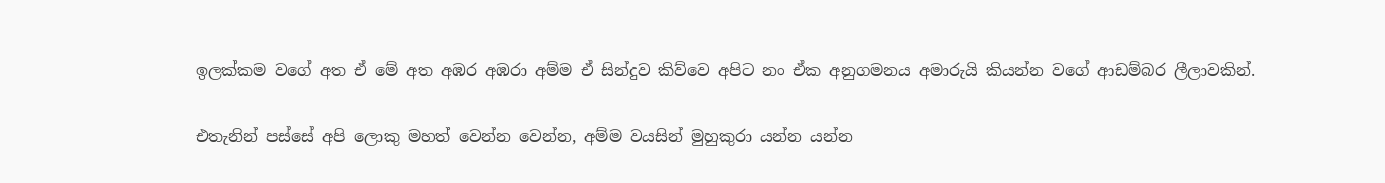ඉලක්කම වගේ අත ඒ මේ අත අඹර අඹරා අම්ම ඒ සින්දුව කිව්වෙ අපිට නං ඒක අනුගමනය අමාරුයි කියන්න වගේ ආඩම්බර ලීලාවකින්.

එතැනින් පස්සේ අපි ලොකු මහත් වෙන්න වෙන්න, අම්ම වයසින් මුහුකුරා යන්න යන්න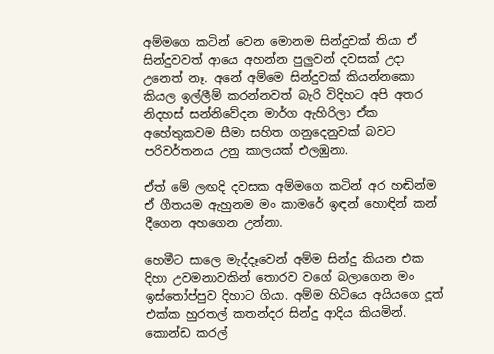අම්මගෙ කටින් වෙන මොනම සින්දුවක් තියා ඒ සින්දුවවත් ආයෙ අහන්න පුලුවන් දවසක් උදා උනෙත් නෑ. අනේ අම්මෙ සින්දුවක් කියන්නකො කියල ඉල්ලීම් කරන්නවත් බැරි විදිහට අපි අතර නිදහස් සන්නිවේදන මාර්ග ඇහිරිලා ඒක අහේතුකවම සීමා සහිත ගනුදෙනුවක් බවට පරිවර්තනය උනු කාලයක් එලඹුනා.

ඒත් මේ ලඟදි දවසක අම්මගෙ කටින් අර හඬින්ම ඒ ගීතයම ඇහුනම මං කාමරේ ඉඳන් හොඳින් කන් දීගෙන අහගෙන උන්නා.

හෙමීට සාලෙ මැද්දෑවෙන් අම්ම සින්දු කියන එක දිහා උවමනාවකින් තොරව වගේ බලාගෙන මං ඉස්තෝප්පුව දිහාට ගියා. අම්ම හිටියෙ අයියගෙ දූත් එක්ක හුරතල් කතන්දර සින්දු ආදිය කියමින්. කොන්ඩ කරල්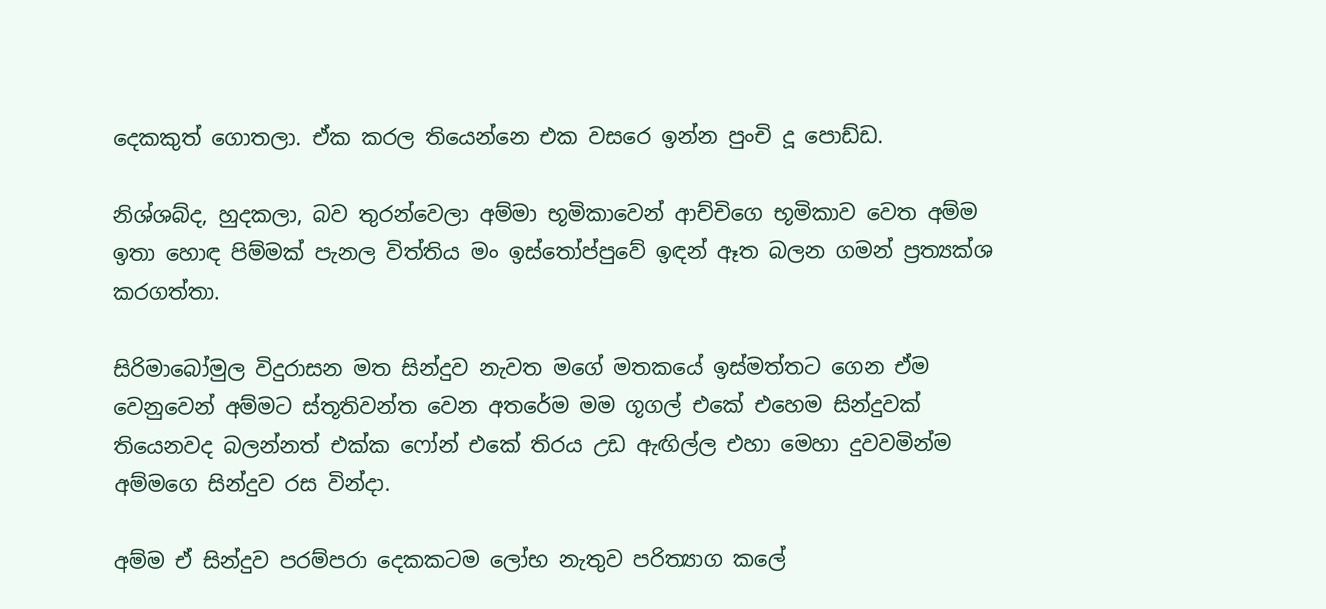දෙකකුත් ගොතලා. ඒක කරල තියෙන්නෙ එක වසරෙ ඉන්න පුංචි දූ පොඩ්ඩ.

නිශ්ශබ්ද, හුදකලා, බව තුරන්වෙලා අම්මා භූමිකාවෙන් ආච්චිගෙ භූමිකාව වෙත අම්ම ඉතා හොඳ පිම්මක් පැනල විත්තිය මං ඉස්තෝප්පුවේ ඉඳන් ඈත බලන ගමන් ප්‍රත්‍යක්ශ කරගත්තා.

සිරිමාබෝමුල විදුරාසන මත සින්දුව නැවත මගේ මතකයේ ඉස්මත්තට ගෙන ඒම වෙනුවෙන් අම්මට ස්තූතිවන්ත වෙන අතරේම මම ගූගල් එකේ එහෙම සින්දුවක් තියෙනවද බලන්නත් එක්ක ෆෝන් එකේ තිරය උඩ ඇඟිල්ල එහා මෙහා දුවවමින්ම අම්මගෙ සින්දුව රස වින්දා.

අම්ම ඒ සින්දුව පරම්පරා දෙකකටම ලෝභ නැතුව පරිත්‍යාග කලේ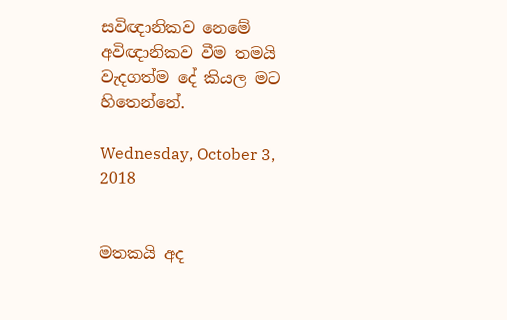සවිඥානිකව නෙමේ අවිඥානිකව වීම තමයි වැදගත්ම දේ කියල මට හිතෙන්නේ.

Wednesday, October 3, 2018


මතකයි අද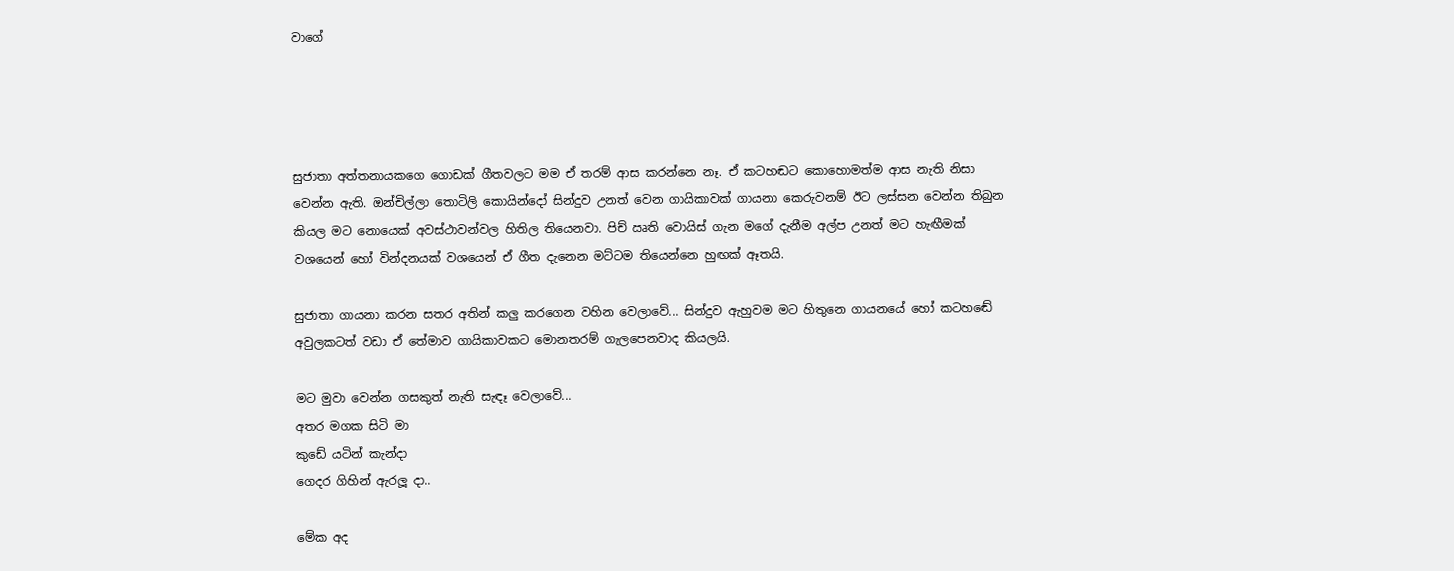වාගේ




සුජාතා අත්තනායකගෙ ගොඩක් ගීතවලට මම ඒ තරම් ආස කරන්නෙ නෑ. ඒ කටහඬට කොහොමත්ම ආස නැති නිසා වෙන්න ඇති. ඔන්චිල්ලා තොටිලි කොයින්දෝ සින්දුව උනත් වෙන ගායිකාවක් ගායනා කෙරුවනම් ඊට ලස්සන වෙන්න තිබුන කියල මට නොයෙක් අවස්ථාවන්වල හිතිල තියෙනවා. පිච් ඍති වොයිස් ගැන මගේ දැනීම අල්ප උනත් මට හැඟීමක් වශයෙන් හෝ වින්දනයක් වශයෙන් ඒ ගීත දැනෙන මට්ටම තියෙන්නෙ හුඟක් ඈතයි.

සුජාතා ගායනා කරන සතර අතින් කලු කරගෙන වහින වෙලාවේ... සින්දුව ඇහුවම මට හිතුනෙ ගායනයේ හෝ කටහඬේ අවුලකටත් වඩා ඒ තේමාව ගායිකාවකට මොනතරම් ගැලපෙනවාද කියලයි.

මට මුවා වෙන්න ගසකුත් නැති සැඳෑ වෙලාවේ...
අතර මගක සිටි මා
කුඩේ යටින් කැන්දා
ගෙදර ගිහින් ඇරලූ දා..

මේක අද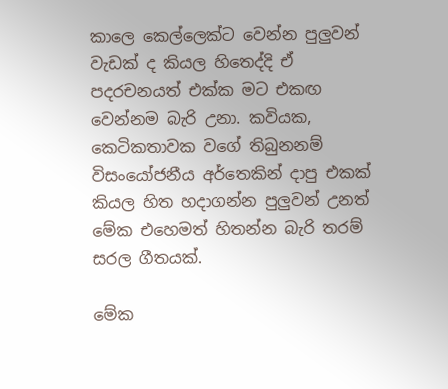කාලෙ කෙල්ලෙක්ට වෙන්න පුලුවන් වැඩක් ද කියල හිතෙද්දි ඒ පදරචනයත් එක්ක මට එකඟ වෙන්නම බැරි උනා. කවියක, කෙටිකතාවක වගේ තිබුනනම් විසංයෝජනීය අර්තෙකින් දාපු එකක් කියල හිත හදාගන්න පුලුවන් උනත් මේක එහෙමත් හිතන්න බැරි තරම් සරල ගීතයක්.

මේක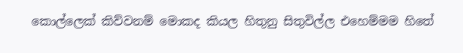කොල්ලෙක් කිව්වනම් මොකද කියල හිතුනු සිතුවිල්ල එහෙම්මම හිතේ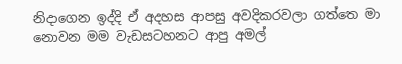නිදාගෙන ඉද්දි ඒ අදහස ආපසු අවදිකරවලා ගත්තෙ මා නොවන මම වැඩසටහනට ආපු අමල්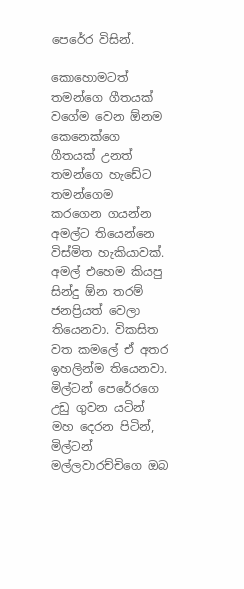පෙරේර විසින්.

කොහොමටත් තමන්ගෙ ගීතයක් වගේම වෙන ඕනම කෙනෙක්ගෙ ගීතයක් උනත් තමන්ගෙ හැඩේට තමන්ගෙම කරගෙන ගයන්න අමල්ට තියෙන්නෙ විස්මිත හැකියාවක්.  අමල් එහෙම කියපු සින්දු ඕන තරම් ජනප්‍රියත් වෙලා තියෙනවා. විකසිත වත කමලේ ඒ අතර ඉහලින්ම තියෙනවා. මිල්ටන් පෙරේරගෙ උඩු ගුවන යටින් මහ දෙරන පිටින්, මිල්ටන් මල්ලවාරච්චිගෙ ඔබ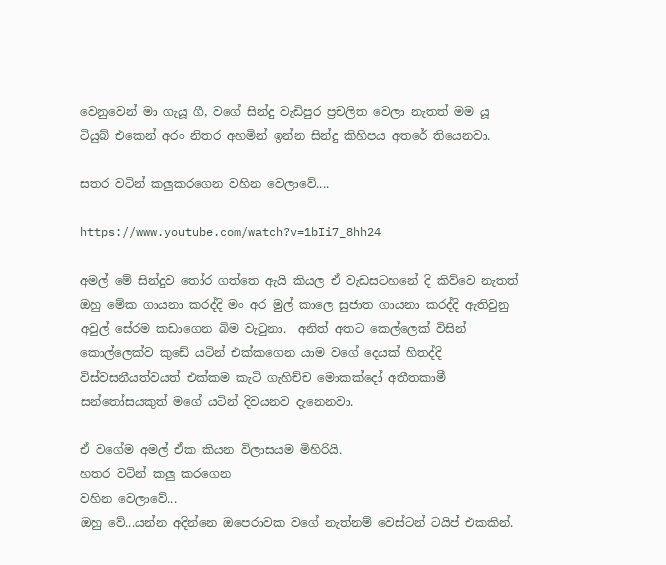වෙනුවෙන් මා ගැයූ ගී, වගේ සින්දු වැඩිපුර ප්‍රචලිත වෙලා නැතත් මම යූ ටියුබ් එකෙන් අරං නිතර අහමින් ඉන්න සින්දු කිහිපය අතරේ තියෙනවා.

සතර වටින් කලුකරගෙන වහින වෙලාවේ....

https://www.youtube.com/watch?v=1bIi7_8hh24

අමල් මේ සින්දුව තෝර ගත්තෙ ඇයි කියල ඒ වැඩසටහනේ දි කිව්වෙ නැතත් ඔහු මේක ගායනා කරද්දි මං අර මුල් කාලෙ සුජාත ගායනා කරද්දි ඇතිවුනු අවුල් සේරම කඩාගෙන බිම වැටුනා.  අනිත් අතට කෙල්ලෙක් විසින් කොල්ලෙක්ව කුඩේ යටින් එක්කගෙන යාම වගේ දෙයක් හිතද්දි විස්වසනීයත්වයත් එක්කම කැටි ගැහිච්ච මොකක්දෝ අතීතකාමී සන්තෝසයකුත් මගේ යටින් දිවයනව දැනෙනවා.

ඒ වගේම අමල් ඒක කියන විලාසයම මිහිරියි.
හතර වටින් කලු කරගෙන
වහින වෙලාවේ...
ඔහු වේ...යන්න අදින්නෙ ඔපෙරාවක වගේ නැත්නම් වෙස්ටන් ටයිප් එකකින්.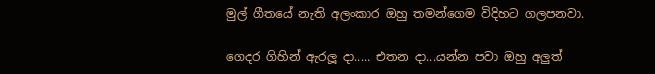මුල් ගීතයේ නැති අලංකාර ඔහු තමන්ගෙම විදිහට ගලපනවා.

ගෙදර ගිහින් ඇරලූ දා..... එතන දා...යන්න පවා ඔහු අලුත්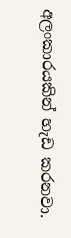අලංකාරයකින් හැඩ කරනවා.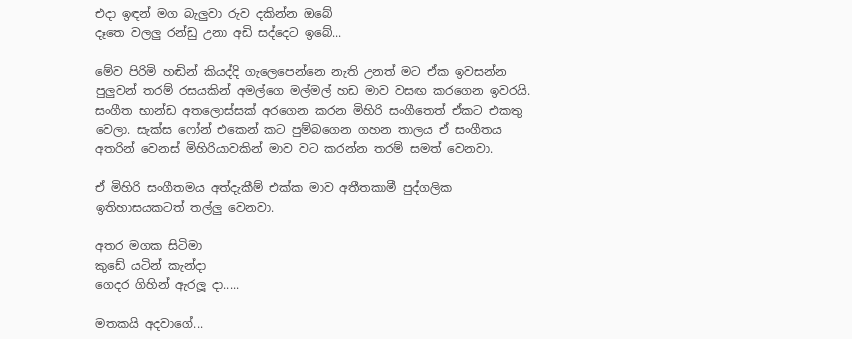එදා ඉඳන් මග බැලුවා රුව දකින්න ඔබේ
දෑතෙ වලලු රන්ඩු උනා අඩි සද්දෙට ඉබේ...

මේව පිරිමි හඬින් කියද්දි ගැලෙපෙන්නෙ නැති උනත් මට ඒක ඉවසන්න පුලුවන් තරම් රසයකින් අමල්ගෙ මල්මල් හඩ මාව වසඟ කරගෙන ඉවරයි. සංගීත භාන්ඩ අතලොස්සක් අරගෙන කරන මිහිරි සංගීතෙත් ඒකට එකතු වෙලා. සැක්ස ෆෝන් එකෙන් කට පුම්බගෙන ගහන තාලය ඒ සංගීතය අතරින් වෙනස් මිහිරියාවකින් මාව වට කරන්න තරම් සමත් වෙනවා.

ඒ මිහිරි සංගීතමය අත්දැකීම් එක්ක මාව අතීතකාමී පුද්ගලික ඉතිහාසයකටත් තල්ලු වෙනවා.

අතර මගක සිටිමා
කුඩේ යටින් කැන්දා
ගෙදර ගිහින් ඇරලූ දා.....

මතකයි අදවාගේ...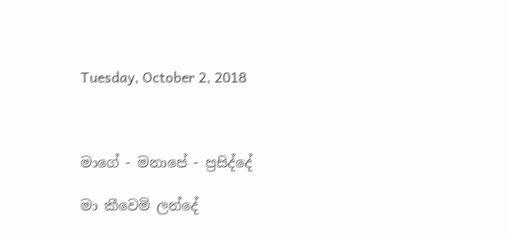Tuesday, October 2, 2018



මාගේ - මනාපේ - ප්‍රසිද්දේ

මා කීවෙමි ලන්දේ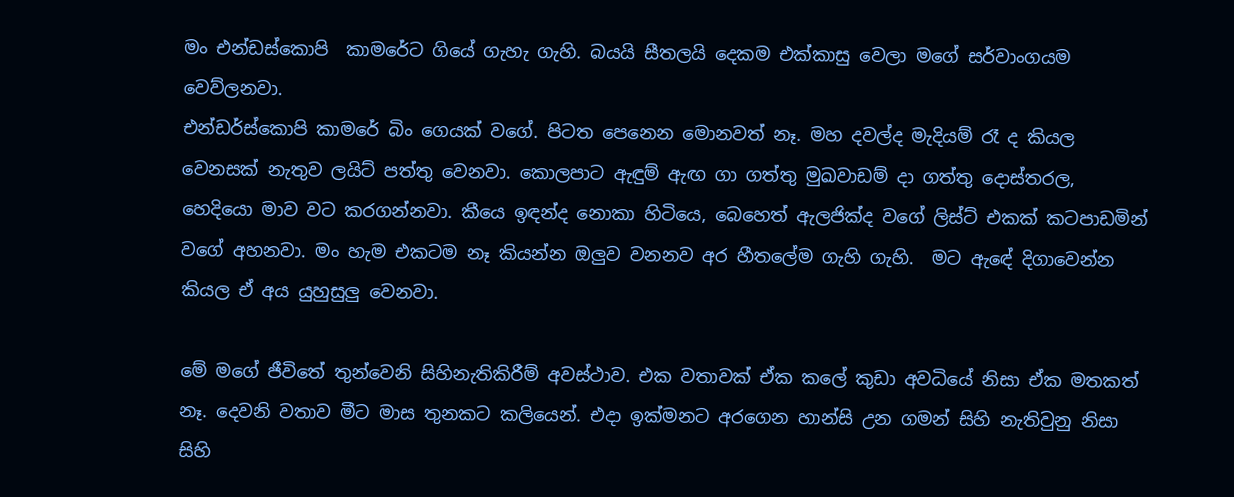මං එන්ඩස්කොපි  කාමරේට ගියේ ගැහැ ගැහි. බයයි සීතලයි දෙකම එක්කාසු වෙලා මගේ සර්වාංගයම වෙව්ලනවා.
එන්ඩර්ස්කොපි කාමරේ බිං ගෙයක් වගේ. පිටත පෙනෙන මොනවත් නෑ. මහ දවල්ද මැදියම් රෑ ද කියල වෙනසක් නැතුව ලයිට් පත්තු වෙනවා. කොලපාට ඇඳුම් ඇඟ ගා ගත්තු මුඛවාඩම් දා ගත්තු දොස්තරල, හෙදියො මාව වට කරගන්නවා. කීයෙ ඉඳන්ද නොකා හිටියෙ, බෙහෙත් ඇලජික්ද වගේ ලිස්ට් එකක් කටපාඩමින් වගේ අහනවා. මං හැම එකටම නෑ කියන්න ඔලුව වනනව අර හීතලේම ගැහි ගැහි.  මට ඇඳේ දිගාවෙන්න කියල ඒ අය යුහුසුලු වෙනවා.

මේ මගේ ජීවිතේ තුන්වෙනි සිහිනැතිකිරීම් අවස්ථාව. එක වතාවක් ඒක කලේ කුඩා අවධියේ නිසා ඒක මතකත් නෑ. දෙවනි වතාව මීට මාස තුනකට කලියෙන්. එදා ඉක්මනට අරගෙන හාන්සි උන ගමන් සිහි නැතිවුනු නිසා සිහි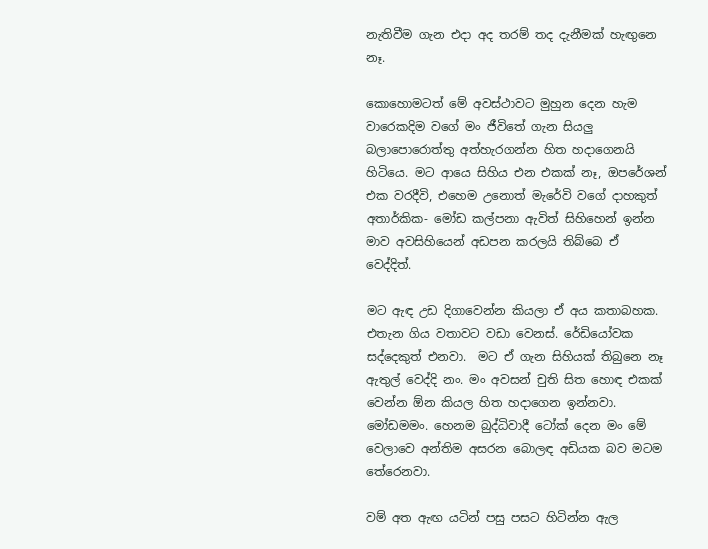නැතිවීම ගැන එදා අද තරම් තද දැනීමක් හැඟුනෙ  නෑ.

කොහොමටත් මේ අවස්ථාවට මුහුන දෙන හැම වාරෙකදිම වගේ මං ජීවිතේ ගැන සියලු බලාපොරොත්තු අත්හැරගන්න හිත හදාගෙනයි හිටියෙ. මට ආයෙ සිහිය එන එකක් නෑ, ඔපරේශන් එක වරදීවි, එහෙම උනොත් මැරේවි වගේ දාහකුත් අතාර්කික- මෝඩ කල්පනා ඇවිත් සිහිහෙන් ඉන්න මාව අවසිහියෙන් අඩපන කරලයි තිබ්බෙ ඒ වෙද්දිත්.

මට ඇඳ උඩ දිගාවෙන්න කියලා ඒ අය කතාබහක. එතැන ගිය වතාවට වඩා වෙනස්. රේඩියෝවක සද්දෙකුත් එනවා.  මට ඒ ගැන සිහියක් තිබුනෙ නෑ ඇතුල් වෙද්දි නං. මං අවසන් චුති සිත හොඳ එකක් වෙන්න ඕන කියල හිත හදාගෙන ඉන්නවා. මෝඩමමං. හෙනම බුද්ධිවාදී ටෝක් දෙන මං මේ වෙලාවෙ අන්තිම අසරන බොලඳ අඩියක බව මටම තේරෙනවා.

වම් අත ඇඟ යටින් පසු පසට හිටින්න ඇල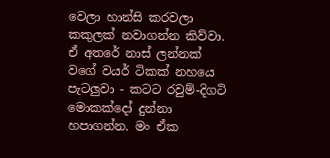වෙලා හාන්සි කරවලා කකුලක් නවාගන්න කිව්වා. ඒ අතරේ නාස් ලන්නක් වගේ වයර් ටිකක් නහයෙ පැටලුවා - කටට රවුම්-දිගටි මොකක්දෝ දුන්නා හපාගන්න. මං ඒක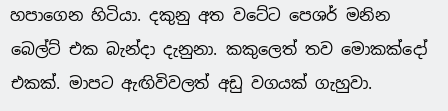හපාගෙන හිටියා. දකුනු අත වටේට පෙශර් මනින බෙල්ට් එක බැන්දා දැනුනා. කකුලෙත් තව මොකක්දෝ එකක්. මාපට ඇඟිවිවලත් අඩු වගයක් ගැහුවා.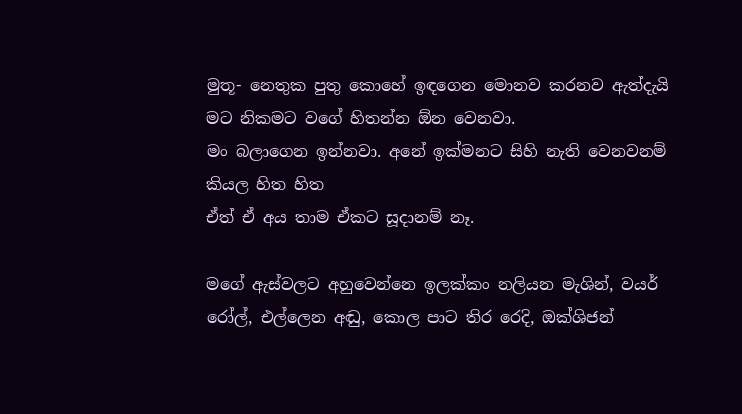මුතූ- නෙතුක පුතු කොහේ ඉඳගෙන මොනව කරනව ඇත්දැයි මට නිකමට වගේ හිතන්න ඕන වෙනවා.
මං බලාගෙන ඉන්නවා. අනේ ඉක්මනට සිහි නැති වෙනවනම් කියල හිත හිත
ඒත් ඒ අය තාම ඒකට සූදානම් නෑ.

මගේ ඇස්වලට අහුවෙන්නෙ ඉලක්කං නලියන මැශින්, වයර් රෝල්, එල්ලෙන අඬු, කොල පාට තිර රෙදි, ඔක්ශිජන්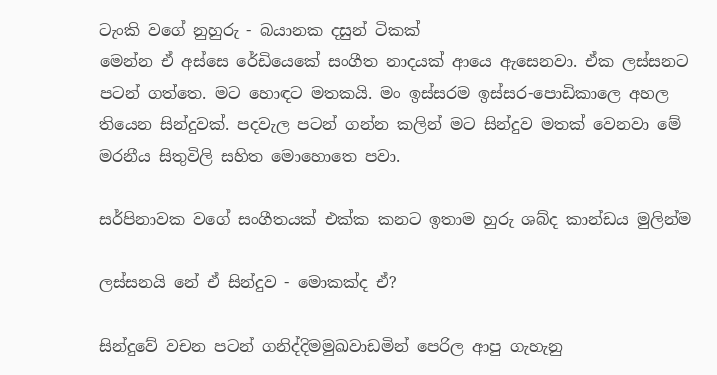ටැංකි වගේ නුහුරු - බයානක දසුන් ටිකක්
මෙන්න ඒ අස්සෙ රේඩියෙකේ සංගීත නාදයක් ආයෙ ඇසෙනවා. ඒක ලස්සනට පටන් ගත්තෙ. මට හොඳට මතකයි. මං ඉස්සරම ඉස්සර-පොඩිකාලෙ අහල තියෙන සින්දුවක්. පදවැල පටන් ගන්න කලින් මට සින්දුව මතක් වෙනවා මේ මරනීය සිතුවිලි සහිත මොහොතෙ පවා.

සර්පිනාවක වගේ සංගීතයක් එක්ක කනට ඉතාම හුරු ශබ්ද කාන්ඩය මුලින්ම

ලස්සනයි නේ ඒ සින්දුව - මොකක්ද ඒ?

සින්දුවේ වචන පටන් ගනිද්දිමමුඛවාඩමින් පෙරිල ආපු ගැහැනු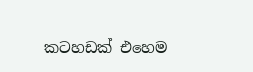කටහඩක් එහෙම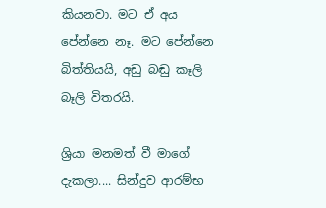කියනවා. මට ඒ අය පේන්නෙ නෑ. මට පේන්නෙ බිත්තියයි, අඩු බඬු කෑලි බෑලි විතරයි.

ශ්‍රියා මනමත් වී මාගේ දැකලා.... සින්දුව ආරම්භ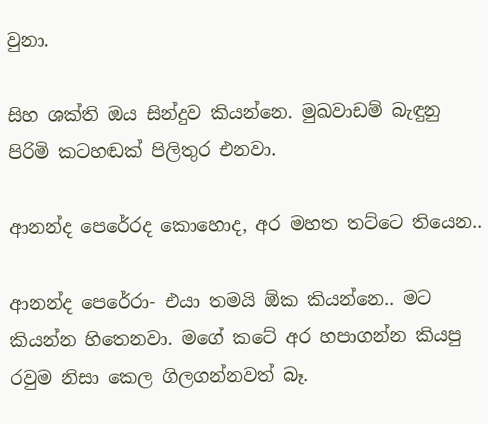වුනා.

සිහ ශක්ති ඔය සින්දුව කියන්නෙ. මුඛවාඩම් බැඳුනු පිරිමි කටහඬක් පිලිතුර එනවා.

ආනන්ද පෙරේරද කොහොද, අර මහත‍ තට්ටෙ තියෙන..

ආනන්ද පෙරේරා- එයා තමයි ඕක කියන්නෙ.. මට කියන්න හිතෙනවා. මගේ කටේ අර හපාගන්න කියපු රවුම නිසා කෙල ගිලගන්නවත් බෑ.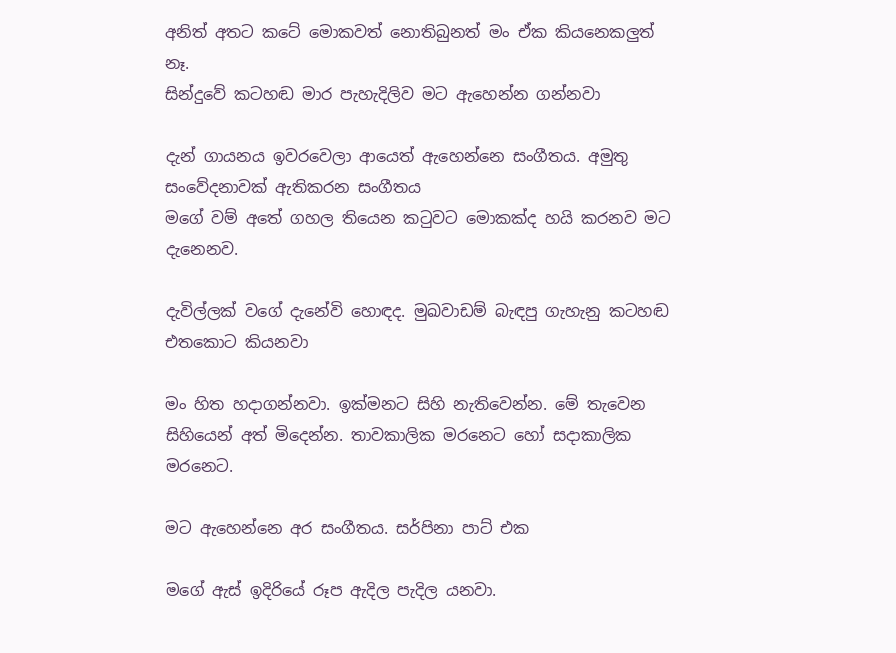අනිත් අතට කටේ මොකවත් නොතිබුනත් මං ඒක කියනෙකලුත් නෑ.
සින්දුවේ කටහඬ මාර පැහැදිලිව මට ඇහෙන්න ගන්නවා

දැන් ගායනය ඉවරවෙලා ආයෙත් ඇහෙන්නෙ සංගීතය. අමුතු සංවේදනාවක් ඇතිකරන සංගීතය
මගේ වම් අතේ ගහල තියෙන කටුවට මොකක්ද හයි කරනව මට දැනෙනව.

දැවිල්ලක් වගේ දැනේවි හොඳද. මුඛවාඩම් බැඳපු ගැහැනු කටහඬ එතකොට කියනවා

මං හිත හදාගන්නවා. ඉක්මනට සිහි නැතිවෙන්න. මේ තැවෙන සිහියෙන් අත් මිදෙන්න. තාවකාලික මරනෙට හෝ සදාකාලික මරනෙට.

මට ඇහෙන්නෙ අර සංගීතය. සර්පිනා පාට් එක

මගේ ඇස් ඉදිරියේ රූප ඇදිල පැදිල යනවා.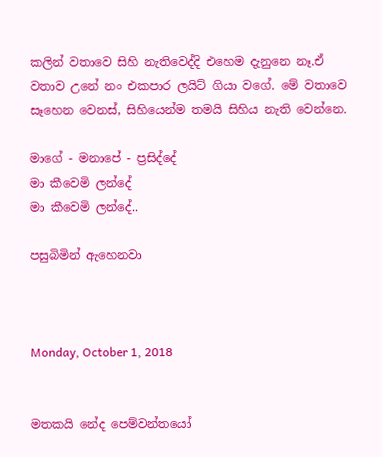කලින් වතාවෙ සිහි නැතිවෙද්දි එහෙම දැනුනෙ නෑ.ඒ වතාව උනේ නං එකපාර ලයිට් ගියා වගේ. මේ වතාවෙ සෑහෙන වෙනස්, සිහියෙන්ම තමයි සිහිය නැති වෙන්නෙ.

මාගේ - මනාපේ - ප්‍රසිද්දේ
මා කීවෙමි ලන්දේ
මා කීවෙමි ලන්දේ..

පසුබිමින් ඇහෙනවා



Monday, October 1, 2018


මතකයි නේද පෙම්වන්තයෝ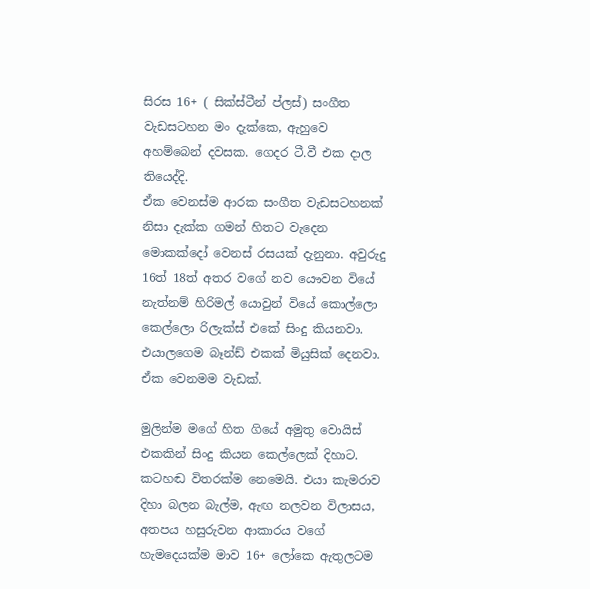සිරස 16+ ( සික්ස්ටීන් ප්ලස්) සංගීත වැඩසටහන මං දැක්කෙ, ඇහුවෙ අහම්බෙන් දවසක. ගෙදර ටී.වී එක දාල තියෙද්දි.
ඒක වෙනස්ම ආරක සංගීත වැඩසටහනක් නිසා දැක්ක ගමන් හිතට වැදෙන මොකක්දෝ වෙනස් රසයක් දැනුනා. අවුරුදු 16ත් 18ත් අතර වගේ නව යෞවන වියේ නැත්නම් හිරිමල් යොවුන් වියේ කොල්ලො කෙල්ලො රිලැක්ස් එකේ සිංදු කියනවා. එයාලගෙම බෑන්ඩ් එකක් මියුසික් දෙනවා. ඒක වෙනමම වැඩක්.

මුලින්ම මගේ හිත ගියේ අමුතු වොයිස් එකකින් සිංදු කියන කෙල්ලෙක් දිහාට. කටහඬ විතරක්ම නෙමෙයි. එයා කැමරාව දිහා බලන බැල්ම, ඇඟ නලවන විලාසය, අතපය හසුරුවන ආකාරය වගේ හැමදෙයක්ම මාව 16+ ලෝකෙ ඇතුලටම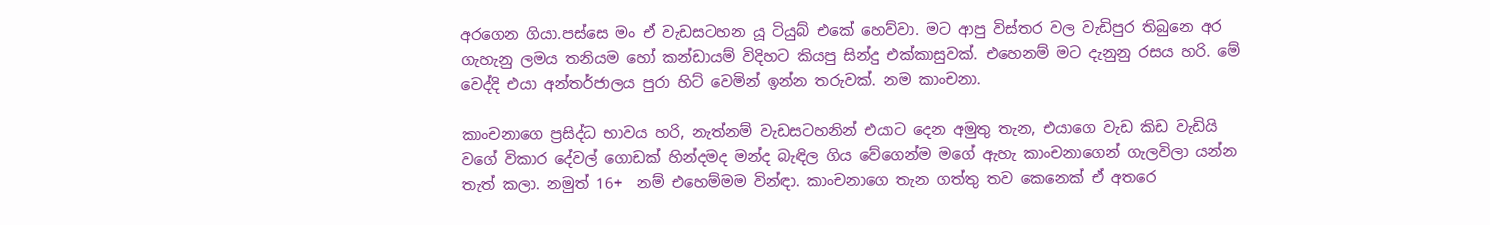අරගෙන ගියා.පස්සෙ මං ඒ වැඩසටහන යූ ටියුබ් එකේ හෙව්වා. මට ආපු විස්තර වල වැඩිපුර තිබුනෙ අර ගැහැනු ලමය තනියම හෝ කන්ඩායම් විදිහට කියපු සින්දු එක්කාසුවක්. එහෙනම් මට දැනුනු රසය හරි. මේ වෙද්දි එයා අන්තර්ජාලය පුරා හිට් වෙමින් ඉන්න තරුවක්. නම කාංචනා.

කාංචනාගෙ ප්‍රසිද්ධ භාවය හරි, නැත්නම් වැඩසටහනින් එයාට දෙන අමුතු තැන, එයාගෙ වැඩ කිඩ වැඩියි වගේ විකාර දේවල් ගොඩක් හින්දමද මන්ද බැඳිල ගිය වේගෙන්ම මගේ ඇහැ කාංචනාගෙන් ගැලවිලා යන්න තැත් කලා. නමුත් 16+  නම් එහෙම්මම වින්ඳා. කාංචනාගෙ තැන ගත්තු තව කෙනෙක් ඒ අතරෙ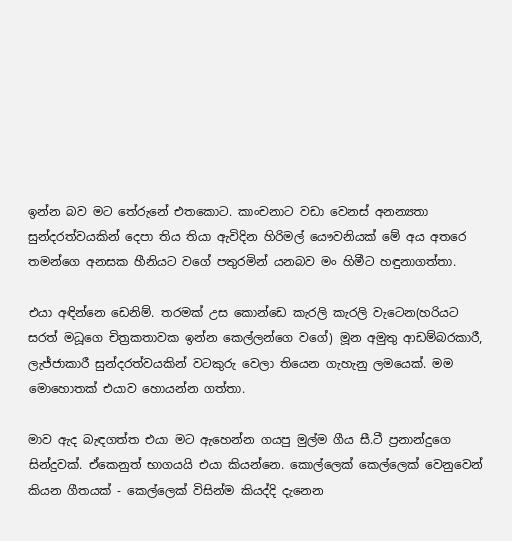ඉන්න බව මට තේරුනේ එතකොට. කාංචනාට වඩා වෙනස් අනන්‍යතා සුන්දරත්වයකින් දෙපා තිය තියා ඇවිදින හිරිමල් යෞවනියක් මේ අය අතරෙ තමන්ගෙ අනසක හීනියට වගේ පතුරමින් යනබව මං හිමීට හඳුනාගත්තා.

එයා අඳින්නෙ ඩෙනිම්. තරමක් උස කොන්ඩෙ කැරලි කැරලි වැටෙන(හරියට සරත් මධූගෙ චිත්‍රකතාවක ඉන්න කෙල්ලන්ගෙ වගේ) මූන අමුතු ආඩම්බරකාරී, ලැජ්ජාකාරී සුන්දරත්වයකින් වටකුරු වෙලා තියෙන ගැහැනු ලමයෙක්. මම මොහොතක් එයාව හොයන්න ගත්තා.

මාව ඇද බැඳගත්ත එයා මට ඇහෙන්න ගයපු මුල්ම ගීය සී.ටී ප්‍රනාන්දුගෙ සින්දුවක්. ඒකෙනුත් භාගයයි එයා කියන්නෙ. කොල්ලෙක් කෙල්ලෙක් වෙනුවෙන් කියන ගීතයක් - කෙල්ලෙක් විසින්ම කියද්දි දැනෙන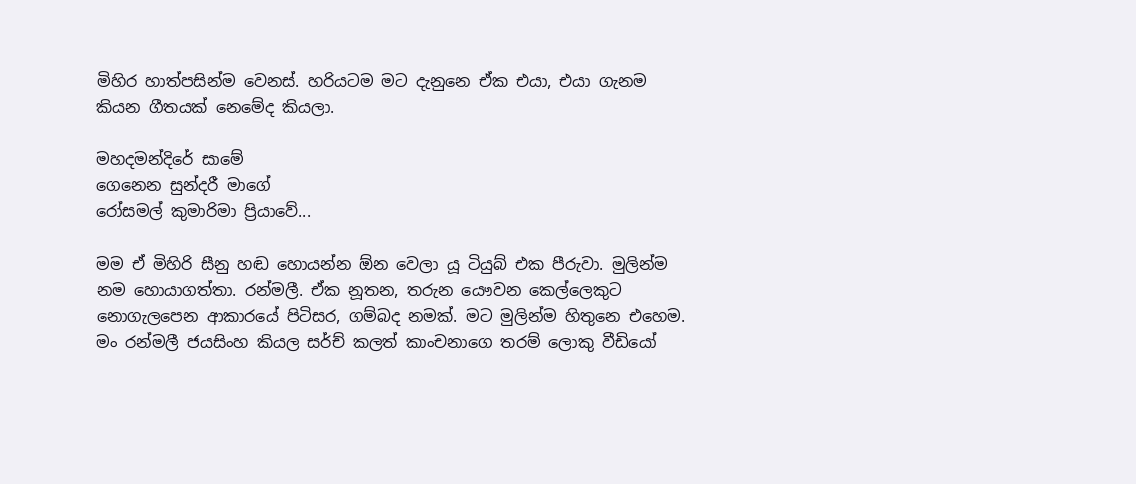මිහිර හාත්පසින්ම වෙනස්. හරියටම මට දැනුනෙ ඒක එයා, එයා ගැනම කියන ගීතයක් නෙමේද කියලා.

මහදමන්දිරේ සාමේ
ගෙනෙන සුන්දරී මාගේ
රෝසමල් කුමාරිමා ප්‍රියාවේ...

මම ඒ මිහිරි සීනු හඬ හොයන්න ඕන වෙලා යූ ටියුබ් එක පීරුවා. මුලින්ම නම හොයාගත්තා. රන්මලී. ඒක නූතන, තරුන යෞවන කෙල්ලෙකුට නොගැලපෙන ආකාරයේ පිටිසර, ගම්බද නමක්. මට මුලින්ම හිතුනෙ එහෙම. මං රන්මලී ජයසිංහ කියල සර්ච් කලත් කාංචනාගෙ තරම් ලොකු වීඩියෝ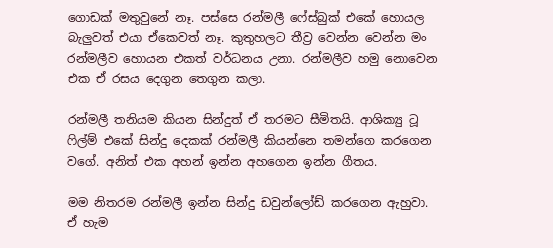ගොඩක් මතුවුනේ නෑ. පස්සෙ රන්මලී ෆේස්බුක් එකේ හොයල බැලුවත් එයා ඒකෙවත් නෑ. කුතුහලට තීව්‍ර වෙන්න වෙන්න මං රන්මලීව හොයන එකත් වර්ධනය උනා. රන්මලීව හමු නොවෙන එක ඒ රසය දෙගුන තෙගුන කලා.

රන්මලී තනියම කියන සින්දුත් ඒ තරමට සීමිතයි. ආශික්‍යු ටූ ෆිල්ම් එකේ සින්දු දෙකක් රන්මලී කියන්නෙ තමන්ගෙ කරගෙන වගේ. අනිත් එක අහන් ඉන්න අහගෙන ඉන්න ගීතය.

මම නිතරම රන්මලී ඉන්න සින්දු ඩවුන්ලෝඩ් කරගෙන ඇහුවා. ඒ හැම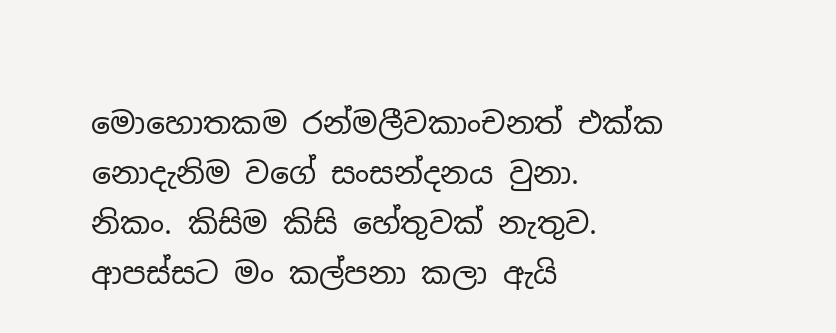මොහොතකම රන්මලීවකාංචනත් එක්ක නොදැනිම වගේ සංසන්දනය වුනා. නිකං. කිසිම කිසි හේතුවක් නැතුව. ආපස්සට මං කල්පනා කලා ඇයි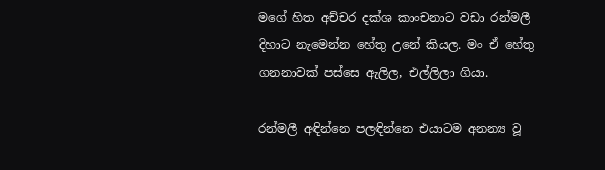මගේ හිත අච්චර දක්ශ කාංචනාට වඩා රන්මලී දිහාට නැමෙන්න හේතු උනේ කියල. මං ඒ හේතු ගනනාවක් පස්සෙ ඇලිල, එල්ලිලා ගියා.

රන්මලී අඳින්නෙ පලඳින්නෙ එයාටම අනන්‍ය වූ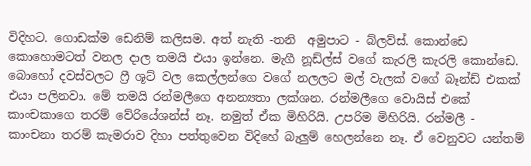විදිහට. ගොඩක්ම ඩෙනිම් කලිසම. අත් නැති -තනි  අමුපාට - බ්ලව්ස්. කොන්ඩෙ කොහොමටත් වනල දාල තමයි එයා ඉන්නෙ. මැගී නූඩ්ල්ස් වගේ කැරලි කැරලි කොන්ඩෙ. බොහෝ දවස්වලට ෆ්‍රී ශූට් වල කෙල්ලන්ගෙ වගේ නලලට මල් වැලක් වගේ බෑන්ඩ් එකක් එයා පලිනවා. මේ තමයි රන්මලීගෙ අනන්‍යතා ලක්ශන. රන්මලීගෙ වොයිස් එකේ කාංචකාගෙ තරම් වේරියේශන්ස් නෑ. නමුත් ඒක මිහිරියි. උපරිම මිහිරියි. රන්මලී - කාංචනා තරම් කැමරාව දිහා පත්තුවෙන විදිහේ බැලුම් හෙලන්නෙ නෑ. ඒ වෙනුවට යන්තම්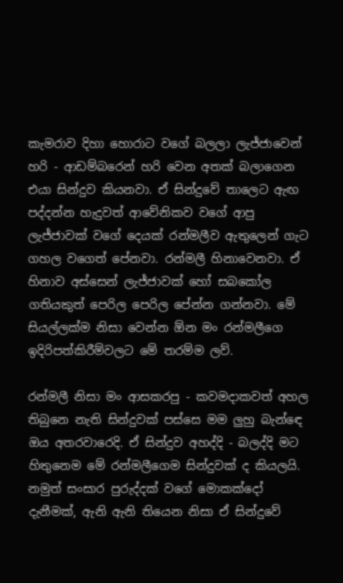කැමරාව දිහා හොරාට වගේ බලලා ලැජ්ජාවෙන් හරි - ආඩම්බරෙන් හරි වෙන අතක් බලාගෙන එයා සින්දුව කියනවා. ඒ සින්දුවේ තාලෙට ඇඟ පද්දන්න හැදුවත් ආවේනිකව වගේ ආපු ලැජ්ජාවක් වගේ දෙයක් රන්මලීව ඇතුලෙන් ගැට ගහල වගෙත් පේනවා. රන්මලී හිනාවෙනවා. ඒ හිනාව අස්සෙන් ලැජ්ජාවක් හෝ සබකෝල ගතියකුත් පෙරිල පෙරිල පේන්න ගන්නවා. මේ සියල්ලක්ම නිසා වෙන්න ඕන මං රන්මලීගෙ ඉදිරිපත්කිරීම්වලට මේ තරම්ම ලව්.

රන්මලී නිසා මං ආසකරපු - කවමදාකවත් අහල තිබුනෙ නැති සින්දුවක් පස්සෙ මම ලුහු බැන්ඳෙ ඔය අතරවාරෙදි. ඒ සින්දුව අහද්දි - බලද්දි මට හිතුනෙම මේ රන්මලීගෙම සින්දුවක් ද කියලයි. නමුත් සංසාර පුරුද්දක් වගේ මොකක්දෝ දැනීමක්, ඇනි ඇනි තියෙන නිසා ඒ සින්දුවේ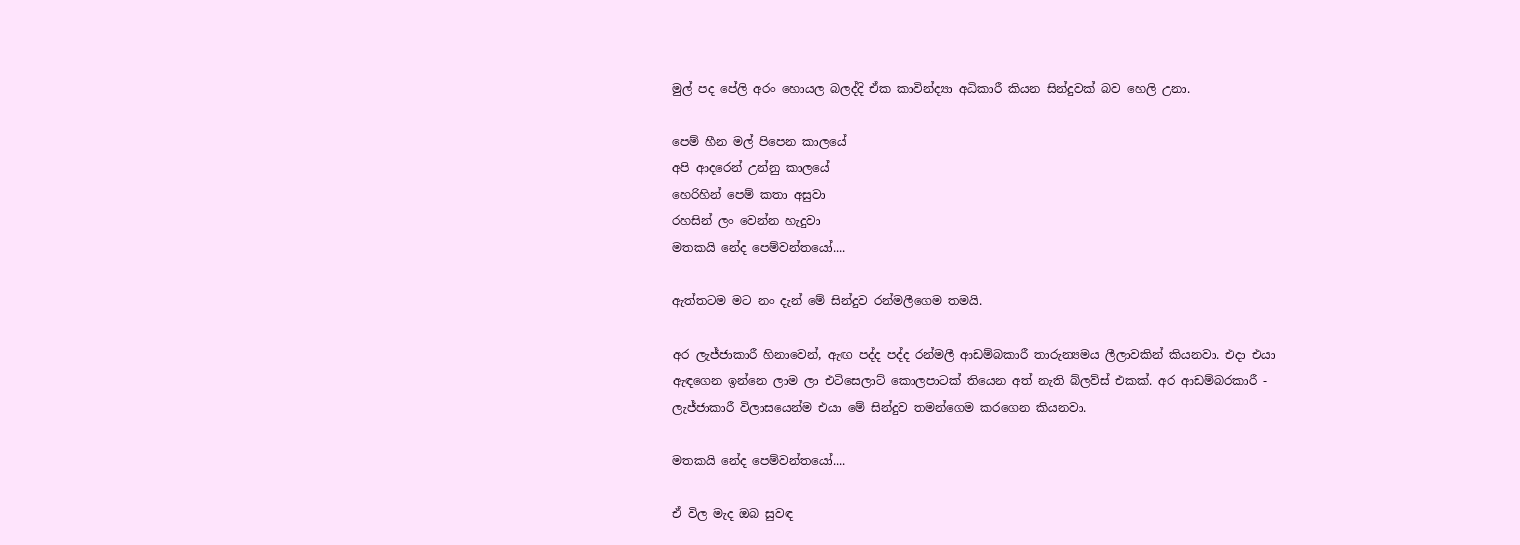මුල් පද පේලි අරං හොයල බලද්දි ඒක කාවින්ද්‍යා අධිකාරී කියන සින්දුවක් බව හෙලි උනා.

පෙම් හීන මල් පිපෙන කාලයේ
අපි ආදරෙන් උන්නු කාලයේ
හෙරිහින් පෙම් කතා අසුවා
රහසින් ලං වෙන්න හැදුවා
මතකයි නේද පෙම්වන්තයෝ....

ඇත්තටම මට නං දැන් මේ සින්දුව රන්මලීගෙම තමයි.

අර ලැජ්ජාකාරී හිනාවෙන්, ඇඟ පද්ද පද්ද රන්මලී ආඩම්බකාරී තාරුන්‍යමය ලීලාවකින් කියනවා. එදා එයා ඇඳගෙන ඉන්නෙ ලාම ලා එටිසෙලාට් කොලපාටක් තියෙන අත් නැති බ්ලව්ස් එකක්. අර ආඩම්බරකාරී - ලැජ්ජාකාරී විලාසයෙන්ම එයා මේ සින්දුව තමන්ගෙම කරගෙන කියනවා.

මතකයි නේද පෙම්වන්තයෝ....

ඒ විල මැද ඔබ සුවඳ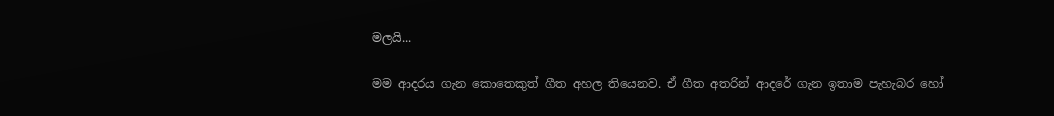මලයි...

මම ආදරය ගැන කොතෙකුත් ගීත අහල තියෙනව. ඒ ගීත අතරින් ආදරේ ගැන ඉතාම පැහැබර හෝ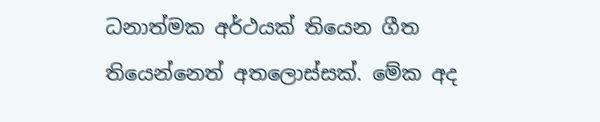ධනාත්මක අර්ථයක් තියෙන ගීත තියෙන්නෙත් අතලොස්සක්. මේක අද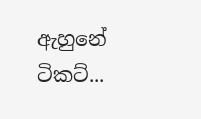ඇහුනේ ටිකට්...